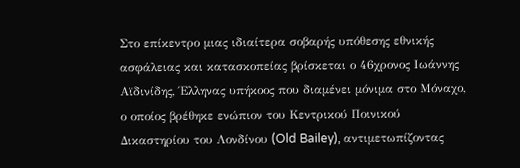Στο επίκεντρο μιας ιδιαίτερα σοβαρής υπόθεσης εθνικής ασφάλειας και κατασκοπείας βρίσκεται ο 46χρονος Ιωάννης Αϊδινίδης, Έλληνας υπήκοος που διαμένει μόνιμα στο Μόναχο, ο οποίος βρέθηκε ενώπιον του Κεντρικού Ποινικού Δικαστηρίου του Λονδίνου (Old Bailey), αντιμετωπίζοντας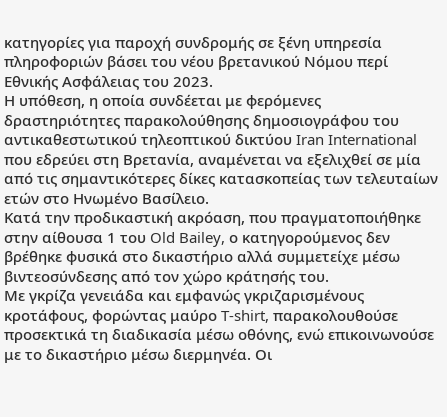κατηγορίες για παροχή συνδρομής σε ξένη υπηρεσία πληροφοριών βάσει του νέου βρετανικού Νόμου περί Εθνικής Ασφάλειας του 2023.
Η υπόθεση, η οποία συνδέεται με φερόμενες δραστηριότητες παρακολούθησης δημοσιογράφου του αντικαθεστωτικού τηλεοπτικού δικτύου Iran International που εδρεύει στη Βρετανία, αναμένεται να εξελιχθεί σε μία από τις σημαντικότερες δίκες κατασκοπείας των τελευταίων ετών στο Ηνωμένο Βασίλειο.
Κατά την προδικαστική ακρόαση, που πραγματοποιήθηκε στην αίθουσα 1 του Old Bailey, ο κατηγορούμενος δεν βρέθηκε φυσικά στο δικαστήριο αλλά συμμετείχε μέσω βιντεοσύνδεσης από τον χώρο κράτησής του.
Με γκρίζα γενειάδα και εμφανώς γκριζαρισμένους κροτάφους, φορώντας μαύρο T-shirt, παρακολουθούσε προσεκτικά τη διαδικασία μέσω οθόνης, ενώ επικοινωνούσε με το δικαστήριο μέσω διερμηνέα. Οι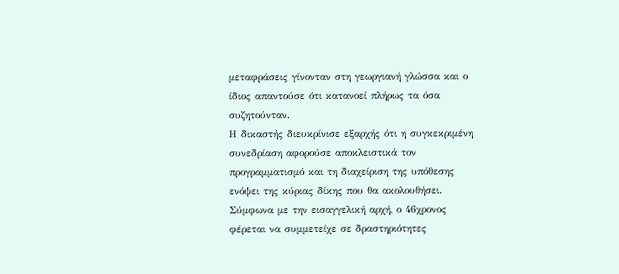μεταφράσεις γίνονταν στη γεωργιανή γλώσσα και ο ίδιος απαντούσε ότι κατανοεί πλήρως τα όσα συζητούνταν.
Η δικαστής διευκρίνισε εξαρχής ότι η συγκεκριμένη συνεδρίαση αφορούσε αποκλειστικά τον προγραμματισμό και τη διαχείριση της υπόθεσης ενόψει της κύριας δίκης που θα ακολουθήσει.
Σύμφωνα με την εισαγγελική αρχή, ο 46χρονος φέρεται να συμμετείχε σε δραστηριότητες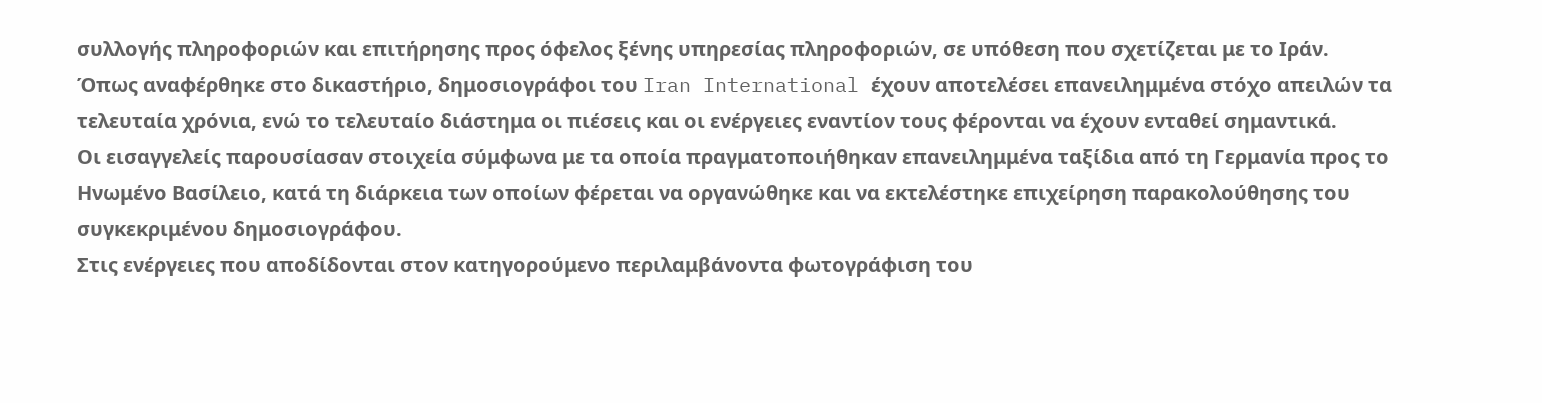συλλογής πληροφοριών και επιτήρησης προς όφελος ξένης υπηρεσίας πληροφοριών, σε υπόθεση που σχετίζεται με το Ιράν.
Όπως αναφέρθηκε στο δικαστήριο, δημοσιογράφοι του Iran International έχουν αποτελέσει επανειλημμένα στόχο απειλών τα τελευταία χρόνια, ενώ το τελευταίο διάστημα οι πιέσεις και οι ενέργειες εναντίον τους φέρονται να έχουν ενταθεί σημαντικά.
Οι εισαγγελείς παρουσίασαν στοιχεία σύμφωνα με τα οποία πραγματοποιήθηκαν επανειλημμένα ταξίδια από τη Γερμανία προς το Ηνωμένο Βασίλειο, κατά τη διάρκεια των οποίων φέρεται να οργανώθηκε και να εκτελέστηκε επιχείρηση παρακολούθησης του συγκεκριμένου δημοσιογράφου.
Στις ενέργειες που αποδίδονται στον κατηγορούμενο περιλαμβάνοντα φωτογράφιση του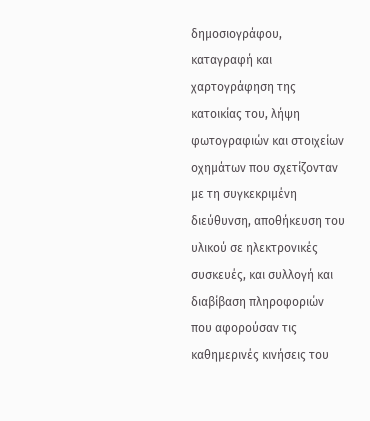δημοσιογράφου, καταγραφή και χαρτογράφηση της κατοικίας του, λήψη φωτογραφιών και στοιχείων οχημάτων που σχετίζονταν με τη συγκεκριμένη διεύθυνση, αποθήκευση του υλικού σε ηλεκτρονικές συσκευές, και συλλογή και διαβίβαση πληροφοριών που αφορούσαν τις καθημερινές κινήσεις του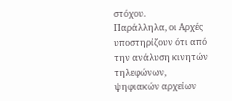στόχου.
Παράλληλα, οι Αρχές υποστηρίζουν ότι από την ανάλυση κινητών τηλεφώνων, ψηφιακών αρχείων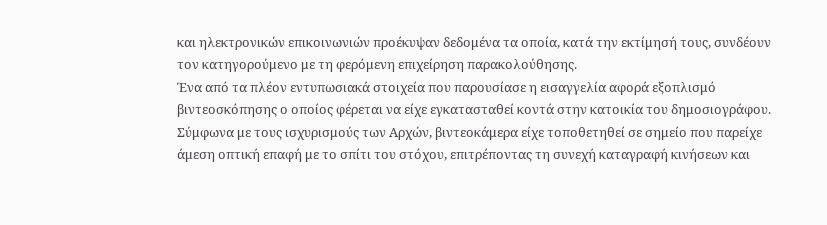και ηλεκτρονικών επικοινωνιών προέκυψαν δεδομένα τα οποία, κατά την εκτίμησή τους, συνδέουν τον κατηγορούμενο με τη φερόμενη επιχείρηση παρακολούθησης.
Ένα από τα πλέον εντυπωσιακά στοιχεία που παρουσίασε η εισαγγελία αφορά εξοπλισμό βιντεοσκόπησης ο οποίος φέρεται να είχε εγκατασταθεί κοντά στην κατοικία του δημοσιογράφου.
Σύμφωνα με τους ισχυρισμούς των Αρχών, βιντεοκάμερα είχε τοποθετηθεί σε σημείο που παρείχε άμεση οπτική επαφή με το σπίτι του στόχου, επιτρέποντας τη συνεχή καταγραφή κινήσεων και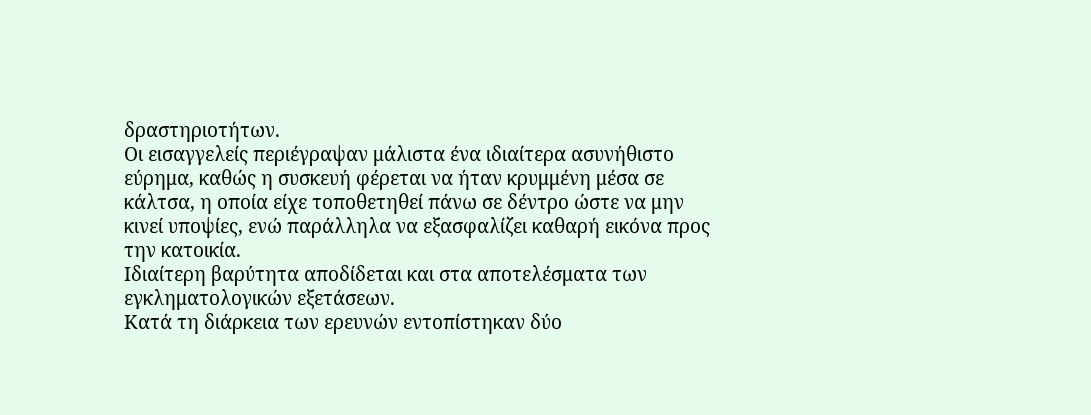δραστηριοτήτων.
Οι εισαγγελείς περιέγραψαν μάλιστα ένα ιδιαίτερα ασυνήθιστο εύρημα, καθώς η συσκευή φέρεται να ήταν κρυμμένη μέσα σε κάλτσα, η οποία είχε τοποθετηθεί πάνω σε δέντρο ώστε να μην κινεί υποψίες, ενώ παράλληλα να εξασφαλίζει καθαρή εικόνα προς την κατοικία.
Ιδιαίτερη βαρύτητα αποδίδεται και στα αποτελέσματα των εγκληματολογικών εξετάσεων.
Κατά τη διάρκεια των ερευνών εντοπίστηκαν δύο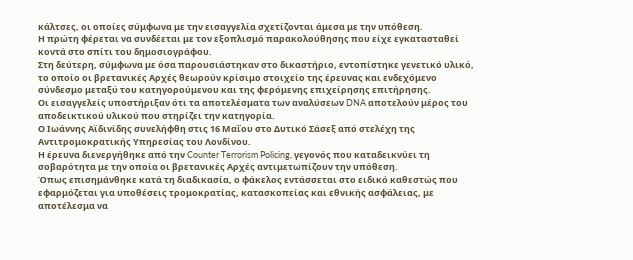κάλτσες, οι οποίες σύμφωνα με την εισαγγελία σχετίζονται άμεσα με την υπόθεση.
Η πρώτη φέρεται να συνδέεται με τον εξοπλισμό παρακολούθησης που είχε εγκατασταθεί κοντά στο σπίτι του δημοσιογράφου.
Στη δεύτερη, σύμφωνα με όσα παρουσιάστηκαν στο δικαστήριο, εντοπίστηκε γενετικό υλικό, το οποίο οι βρετανικές Αρχές θεωρούν κρίσιμο στοιχείο της έρευνας και ενδεχόμενο σύνδεσμο μεταξύ του κατηγορούμενου και της φερόμενης επιχείρησης επιτήρησης.
Οι εισαγγελείς υποστήριξαν ότι τα αποτελέσματα των αναλύσεων DNA αποτελούν μέρος του αποδεικτικού υλικού που στηρίζει την κατηγορία.
Ο Ιωάννης Αϊδινίδης συνελήφθη στις 16 Μαΐου στο Δυτικό Σάσεξ από στελέχη της Αντιτρομοκρατικής Υπηρεσίας του Λονδίνου.
Η έρευνα διενεργήθηκε από την Counter Terrorism Policing, γεγονός που καταδεικνύει τη σοβαρότητα με την οποία οι βρετανικές Αρχές αντιμετωπίζουν την υπόθεση.
Όπως επισημάνθηκε κατά τη διαδικασία, ο φάκελος εντάσσεται στο ειδικό καθεστώς που εφαρμόζεται για υποθέσεις τρομοκρατίας, κατασκοπείας και εθνικής ασφάλειας, με αποτέλεσμα να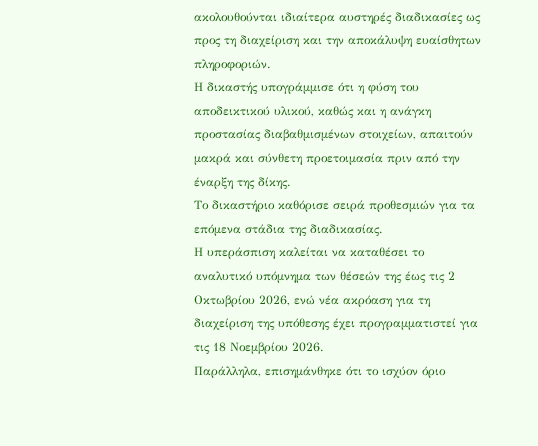ακολουθούνται ιδιαίτερα αυστηρές διαδικασίες ως προς τη διαχείριση και την αποκάλυψη ευαίσθητων πληροφοριών.
Η δικαστής υπογράμμισε ότι η φύση του αποδεικτικού υλικού, καθώς και η ανάγκη προστασίας διαβαθμισμένων στοιχείων, απαιτούν μακρά και σύνθετη προετοιμασία πριν από την έναρξη της δίκης.
Το δικαστήριο καθόρισε σειρά προθεσμιών για τα επόμενα στάδια της διαδικασίας.
Η υπεράσπιση καλείται να καταθέσει το αναλυτικό υπόμνημα των θέσεών της έως τις 2 Οκτωβρίου 2026, ενώ νέα ακρόαση για τη διαχείριση της υπόθεσης έχει προγραμματιστεί για τις 18 Νοεμβρίου 2026.
Παράλληλα, επισημάνθηκε ότι το ισχύον όριο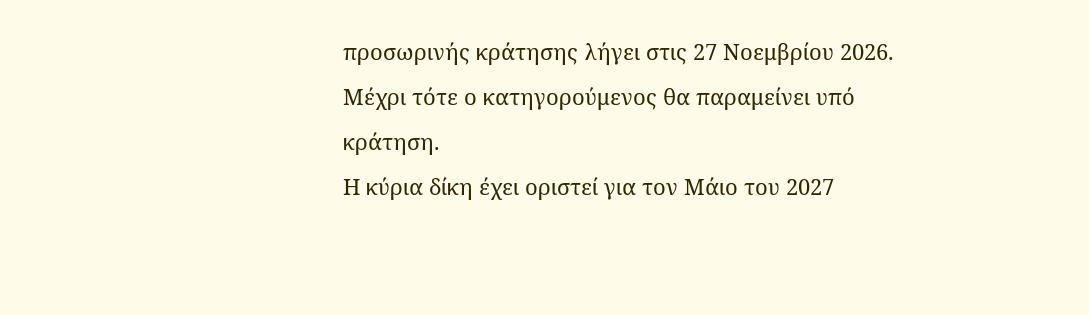προσωρινής κράτησης λήγει στις 27 Νοεμβρίου 2026.
Μέχρι τότε ο κατηγορούμενος θα παραμείνει υπό κράτηση.
Η κύρια δίκη έχει οριστεί για τον Μάιο του 2027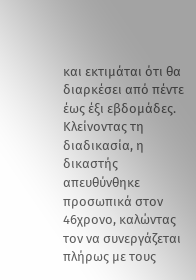και εκτιμάται ότι θα διαρκέσει από πέντε έως έξι εβδομάδες.
Κλείνοντας τη διαδικασία, η δικαστής απευθύνθηκε προσωπικά στον 46χρονο, καλώντας τον να συνεργάζεται πλήρως με τους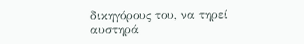δικηγόρους του, να τηρεί αυστηρά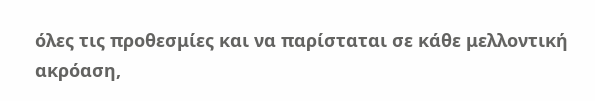όλες τις προθεσμίες και να παρίσταται σε κάθε μελλοντική ακρόαση,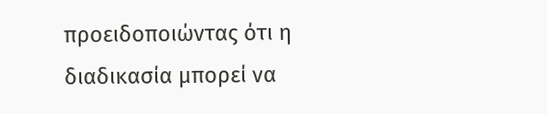προειδοποιώντας ότι η διαδικασία μπορεί να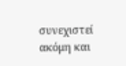συνεχιστεί ακόμη και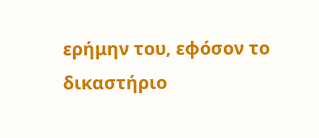ερήμην του, εφόσον το δικαστήριο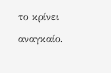το κρίνει αναγκαίο.